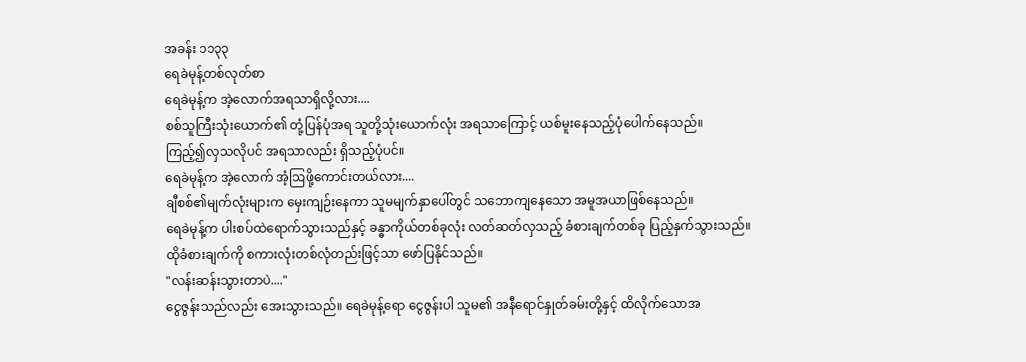အခန်း ၁၁၃၃
ရေခဲမုန့်တစ်လုတ်စာ
ရေခဲမုန့်က အဲ့လောက်အရသာရှိလို့လား....
စစ်သူကြီးသုံးယောက်၏ တုံ့ပြန်ပုံအရ သူတို့သုံးယောက်လုံး အရသာကြောင့် ယစ်မူးနေသည့်ပုံပေါက်နေသည်။
ကြည့်၍လှသလိုပင် အရသာလည်း ရှိသည့်ပုံပင်။
ရေခဲမုန့်က အဲ့လောက် အံ့ဩဖို့ကောင်းတယ်လား....
ချီစစ်၏မျက်လုံးများက မှေးကျဉ်းနေကာ သူမမျက်နှာပေါ်တွင် သဘောကျနေသော အမူအယာဖြစ်နေသည်။
ရေခဲမုန့်က ပါးစပ်ထဲရောက်သွားသည်နှင့် ခန္ဓာကိုယ်တစ်ခုလုံး လတ်ဆတ်လှသည့် ခံစားချက်တစ်ခု ပြည့်နှက်သွားသည်။
ထိုခံစားချက်ကို စကားလုံးတစ်လုံတည်းဖြင့်သာ ဖော်ပြနိုင်သည်။
"လန်းဆန်းသွားတာပဲ...."
ငွေဇွန်းသည်လည်း အေးသွားသည်။ ရေခဲမုန့်ရော ငွေဇွန်းပါ သူမ၏ အနီရောင်နှုတ်ခမ်းတို့နှင့် ထိလိုက်သောအ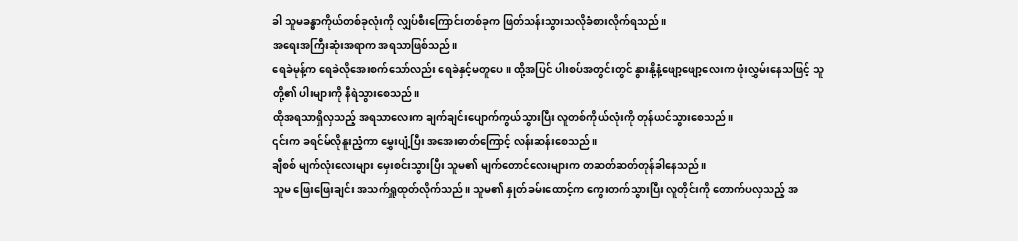ခါ သူမခန္ဓာကိုယ်တစ်ခုလုံးကို လျှပ်စီးကြောင်းတစ်ခုက ဖြတ်သန်းသွားသလိုခံစားလိုက်ရသည်။
အရေးအကြီးဆုံးအရာက အရသာဖြစ်သည်။
ရေခဲမုန့်က ရေခဲလိုအေးစက်သော်လည်း ရေခဲနှင့်မတူပေ။ ထို့အပြင် ပါးစပ်အတွင်းတွင် နွားနို့နံ့ဖျော့ဖျော့လေးက ဖုံးလွှမ်းနေသဖြင့် သူတို့၏ ပါးများကို နီရဲသွားစေသည်။
ထိုအရသာရှိလှသည့် အရသာလေးက ချက်ချင်းပျောက်ကွယ်သွားပြီး လူတစ်ကိုယ်လုံးကို တုန်ယင်သွားစေသည်။
၎င်းက ခရင်မ်လိုနူးညံ့ကာ မွှေးပျံ့ပြီး အအေးဓာတ်ကြောင့် လန်းဆန်းစေသည်။
ချီစစ် မျက်လုံးလေးများ မှေးစင်းသွားပြီး သူမ၏ မျက်တောင်လေးများက တဆတ်ဆတ်တုန်ခါနေသည်။
သူမ ဖြေးဖြေးချင်း အသက်ရှူထုတ်လိုက်သည်။ သူမ၏ နှုတ်ခမ်းထောင့်က ကွေးတက်သွားပြီး လူတိုင်းကို တောက်ပလှသည့် အ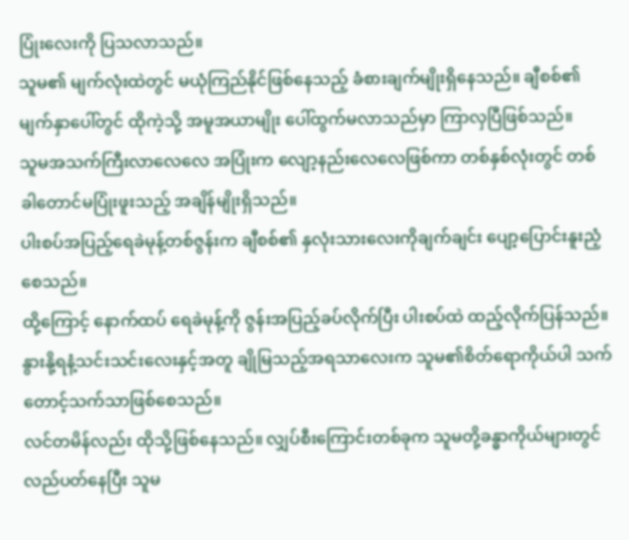ပြုံးလေးကို ပြသလာသည်။
သူမ၏ မျက်လုံးထဲတွင် မယုံကြည်နိုင်ဖြစ်နေသည့် ခံစားချက်မျိုးရှိနေသည်။ ချီစစ်၏မျက်နှာပေါ်တွင် ထိုကဲ့သို့ အမူအယာမျိုး ပေါ်ထွက်မလာသည်မှာ ကြာလှပြီဖြစ်သည်။
သူမအသက်ကြီးလာလေလေ အပြုံးက လျော့နည်းလေလေဖြစ်ကာ တစ်နှစ်လုံးတွင် တစ်ခါတောင်မပြုံးဖူးသည့် အချိန်မျိုးရှိသည်။
ပါးစပ်အပြည့်ရေခဲမုန့်တစ်ဇွန်းက ချီစစ်၏ နှလုံးသားလေးကိုချက်ချင်း ပျော့ပြောင်းနူးညံ့စေသည်။
ထို့ကြောင့် နောက်ထပ် ရေခဲမုန့်ကို ဇွန်းအပြည့်ခပ်လိုက်ပြီး ပါးစပ်ထဲ ထည့်လိုက်ပြန်သည်။ နွားနို့ရနံ့သင်းသင်းလေးနှင့်အတူ ချိုမြသည့်အရသာလေးက သူမ၏စိတ်ရောကိုယ်ပါ သက်တောင့်သက်သာဖြစ်စေသည်။
လင်တမိန်လည်း ထိုသို့ဖြစ်နေသည်။ လျှပ်စီးကြောင်းတစ်ခုက သူမတို့ခန္ဓာကိုယ်များတွင် လည်ပတ်နေပြီး သူမ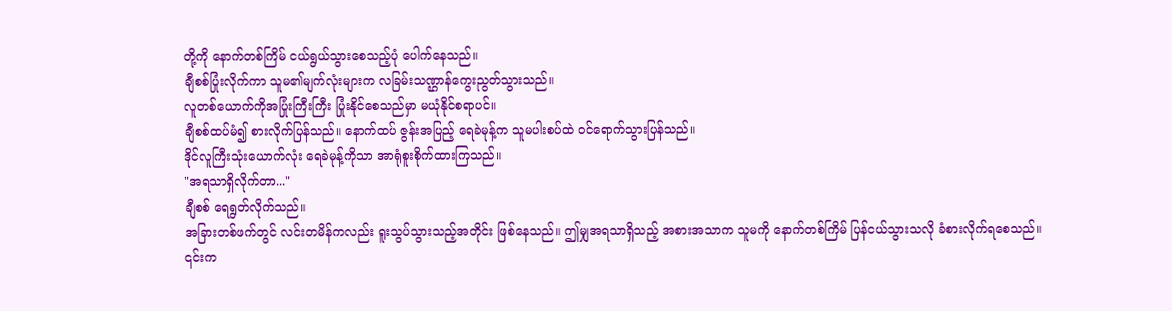တို့ကို နောက်တစ်ကြိမ် ငယ်ရွယ်သွားစေသည့်ပုံ ပေါက်နေသည်။
ချီစစ်ပြုံးလိုက်ကာ သူမ၏မျက်လုံးများက လခြမ်းသဏ္ဌာန်ကွေးညွတ်သွားသည်။
လူတစ်ယောက်ကိုအပြုံးကြီးကြီး ပြုံးနိုင်စေသည်မှာ မယုံနိုင်စရာပင်။
ချီစစ်ထပ်မံ၍ စားလိုက်ပြန်သည်။ နောက်ထပ် ဇွန်းအပြည့် ရေခဲမုန့်က သူမပါးစပ်ထဲ ဝင်ရောက်သွားပြန်သည်။
ဒိုင်လူကြီးသုံးယောက်လုံး ရေခဲမုန့်ကိုသာ အာရုံစူးစိုက်ထားကြသည်။
"အရသာရှိလိုက်တာ..."
ချီစစ် ရေရွတ်လိုက်သည်။
အခြားတစ်ဖက်တွင် လင်းတမိန်ကလည်း ရူးသွပ်သွားသည့်အတိုင်း ဖြစ်နေသည်။ ဤမျှအရသာရှိသည့် အစားအသာက သူမကို နောက်တစ်ကြိမ် ပြန်ငယ်သွားသလို ခံစားလိုက်ရစေသည်။
၎င်းက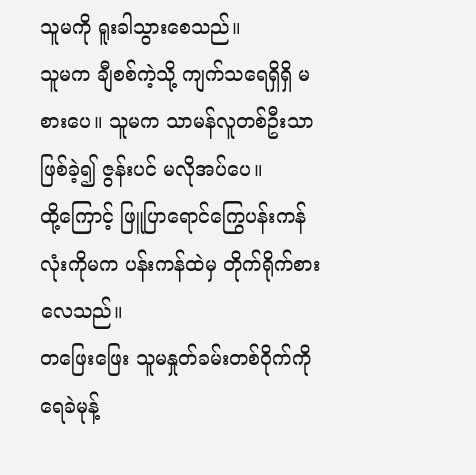သူမကို ရူးခါသွားစေသည်။
သူမက ချီစစ်ကဲ့သို့ ကျက်သရေရှိရှိ မစားပေ။ သူမက သာမန်လူတစ်ဦးသာဖြစ်ခဲ့၍ ဇွန်းပင် မလိုအပ်ပေ။
ထို့ကြောင့် ဖြူပြာရောင်ကြွေပန်းကန်လုံးကိုမက ပန်းကန်ထဲမှ တိုက်ရိုက်စားလေသည်။
တဖြေးဖြေး သူမနှုတ်ခမ်းတစ်ဝိုက်ကို ရေခဲမုန့်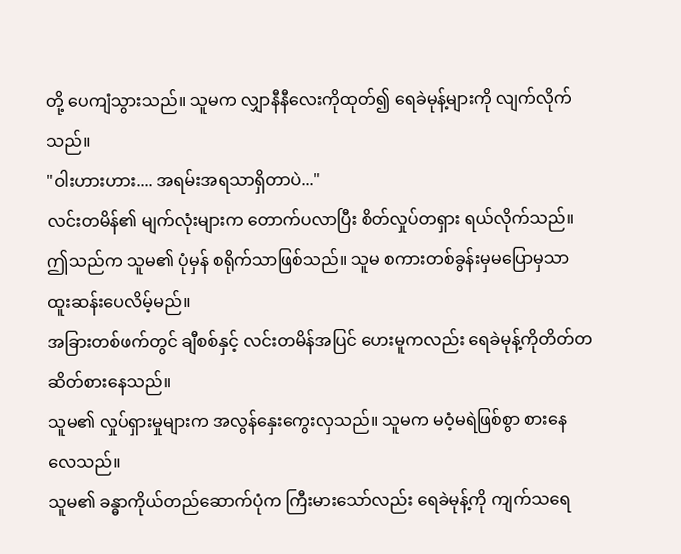တို့ ပေကျံသွားသည်။ သူမက လျှာနီနီလေးကိုထုတ်၍ ရေခဲမုန့်များကို လျက်လိုက်သည်။
"ဝါးဟားဟား.... အရမ်းအရသာရှိတာပဲ..."
လင်းတမိန်၏ မျက်လုံးများက တောက်ပလာပြီး စိတ်လှုပ်တရှား ရယ်လိုက်သည်။
ဤသည်က သူမ၏ ပုံမှန် စရိုက်သာဖြစ်သည်။ သူမ စကားတစ်ခွန်းမှမပြောမှသာ ထူးဆန်းပေလိမ့်မည်။
အခြားတစ်ဖက်တွင် ချီစစ်နှင့် လင်းတမိန်အပြင် ဟေးမူကလည်း ရေခဲမုန့်ကိုတိတ်တဆိတ်စားနေသည်။
သူမ၏ လှုပ်ရှားမှုများက အလွန်နှေးကွေးလှသည်။ သူမက မဝံ့မရဲဖြစ်စွာ စားနေလေသည်။
သူမ၏ ခန္ဓာကိုယ်တည်ဆောက်ပုံက ကြီးမားသော်လည်း ရေခဲမုန့်ကို ကျက်သရေ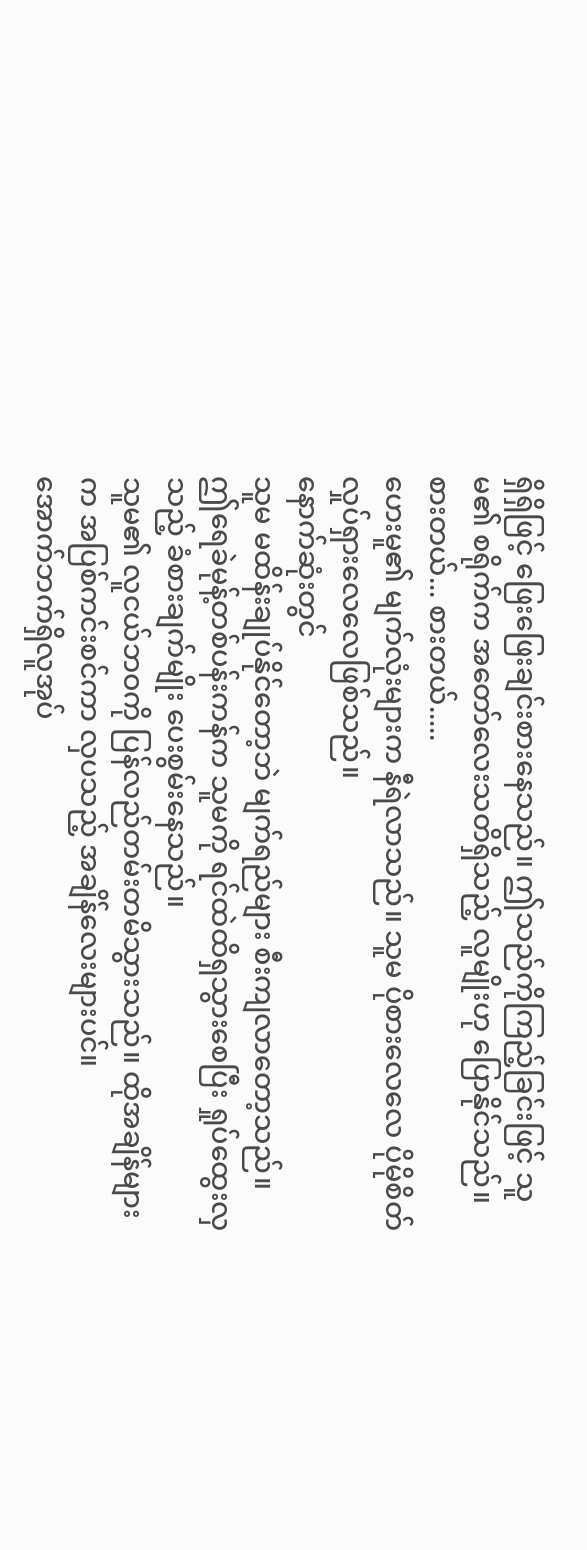ရှိရှိဖြင့် ဖြေးဖြေးချင်းစားနေသည်။ ဤသည်ကိုကြည့်ခြင်းဖြင့် သူမ၏ စရိုက်က အတော်လေးသတိရှိသည့် လူမျိုးဟု ပြောနိုင်သည်။
စားတယ်... စားတယ်.....
ဟေးမူ၏ မျက်လုံးများက နီရဲလာသည်။ သူမ ပိုစားလေလေ ပိုမိုစိတ်လှုပ်ရှားလေလေဖြစ်သည်။
နောက်ဆုံးတွင်
သူမ မထိန်းချုပ်နိုင်တော့ဘဲ မျက်ရည်များ စီးကျလာတော့သည်။
ဤရေခဲမုန့်တစ်ပန်းကန်က သူမကို ရင်ထဲထိရှသွားစေပြီး ရှုပ်ထွေးလှသည့် ခံစားချက်မျိုး ပေးစွမ်းနေသည်။
သူမ၏ လူငယ်ဘဝကို ပြန်လည်တမ်းတမိသွားသည်။ ထိုအချိန်များက အပြစ်ကင်းစင်ကာ လှပသည့် အချိန်လေးများပင်။
အောက်ဘက်ရှိလူအုပ်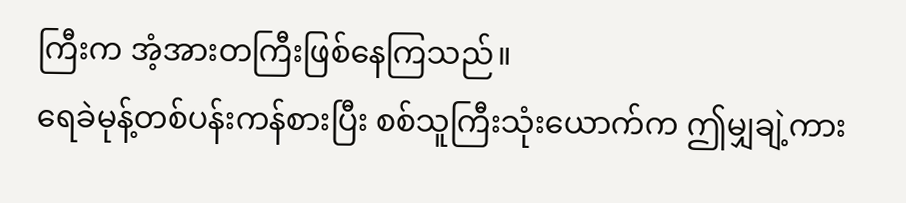ကြီးက အံ့အားတကြီးဖြစ်နေကြသည်။
ရေခဲမုန့်တစ်ပန်းကန်စားပြီး စစ်သူကြီးသုံးယောက်က ဤမျှချဲ့ကား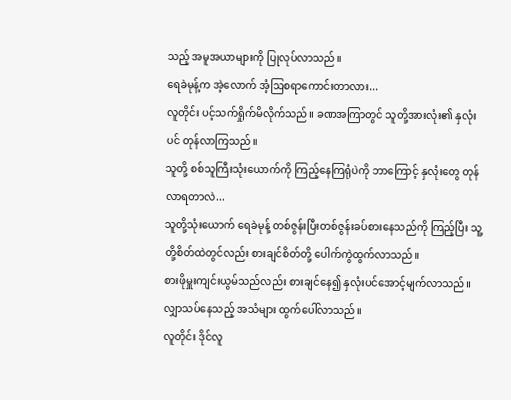သည့် အမူအယာများကို ပြုလုပ်လာသည်။
ရေခဲမုန့်က အဲ့လောက် အံ့ဩစရာကောင်းတာလား...
လူတိုင်း ပင့်သက်ရှိုက်မိလိုက်သည်။ ခဏအကြာတွင် သူတို့အားလုံး၏ နှလုံးပင် တုန်လာကြသည်။
သူတို့ စစ်သူကြီးသုံးယောက်ကို ကြည့်နေကြရုံပဲကို ဘာကြောင့် နှလုံးတွေ တုန်လာရတာလဲ...
သူတို့သုံးယောက် ရေခဲမုန့် တစ်ဇွန်းပြီးတစ်ဇွန်းခပ်စားနေသည်ကို ကြည့်ပြီး သူ့တို့စိတ်ထဲတွင်လည်း စားချင်စိတ်တို့ ပေါက်ကွဲထွက်လာသည်။
စားဖိုမှူးကျင်းယွမ်သည်လည်း စားချင်နေ၍ နှလုံးပင်အောင့်မျက်လာသည်။
လျှာသပ်နေသည့် အသံများ ထွက်ပေါ်လာသည်။
လူတိုင်း ဒိုင်လူ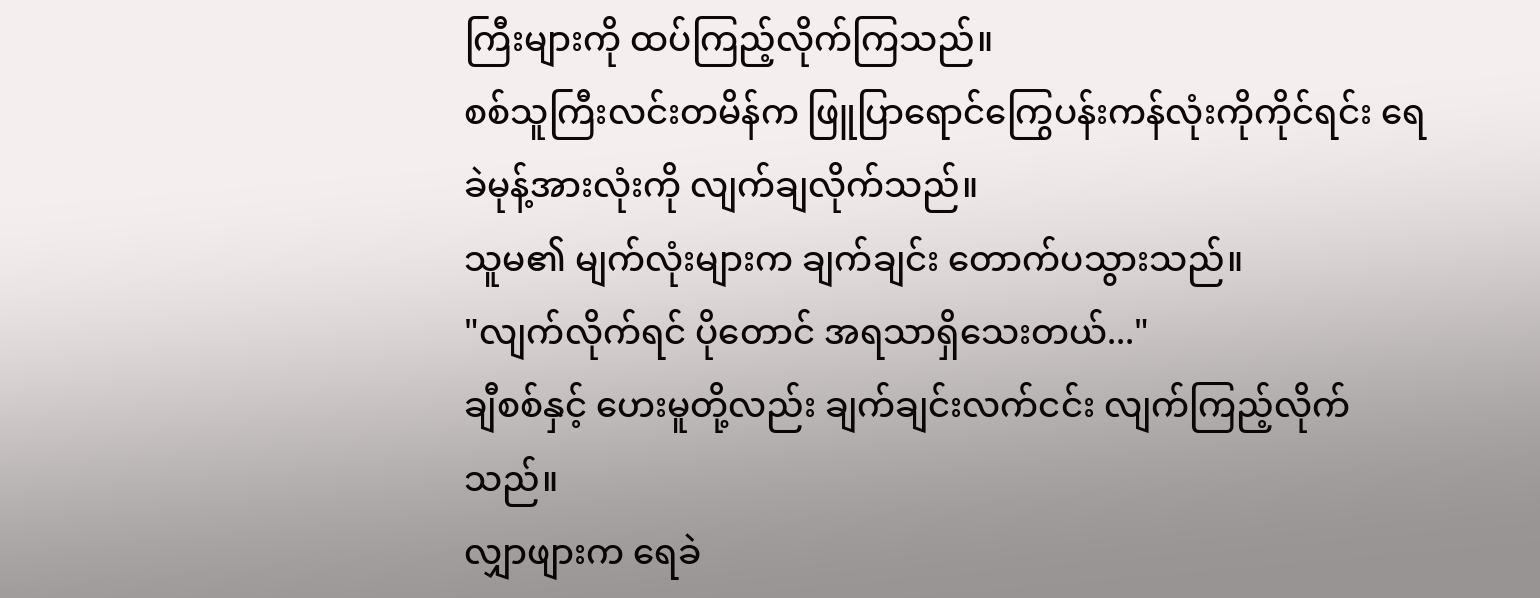ကြီးများကို ထပ်ကြည့်လိုက်ကြသည်။
စစ်သူကြီးလင်းတမိန်က ဖြူပြာရောင်ကြွေပန်းကန်လုံးကိုကိုင်ရင်း ရေခဲမုန့်အားလုံးကို လျက်ချလိုက်သည်။
သူမ၏ မျက်လုံးများက ချက်ချင်း တောက်ပသွားသည်။
"လျက်လိုက်ရင် ပိုတောင် အရသာရှိသေးတယ်..."
ချီစစ်နှင့် ဟေးမူတို့လည်း ချက်ချင်းလက်ငင်း လျက်ကြည့်လိုက်သည်။
လျှာဖျားက ရေခဲ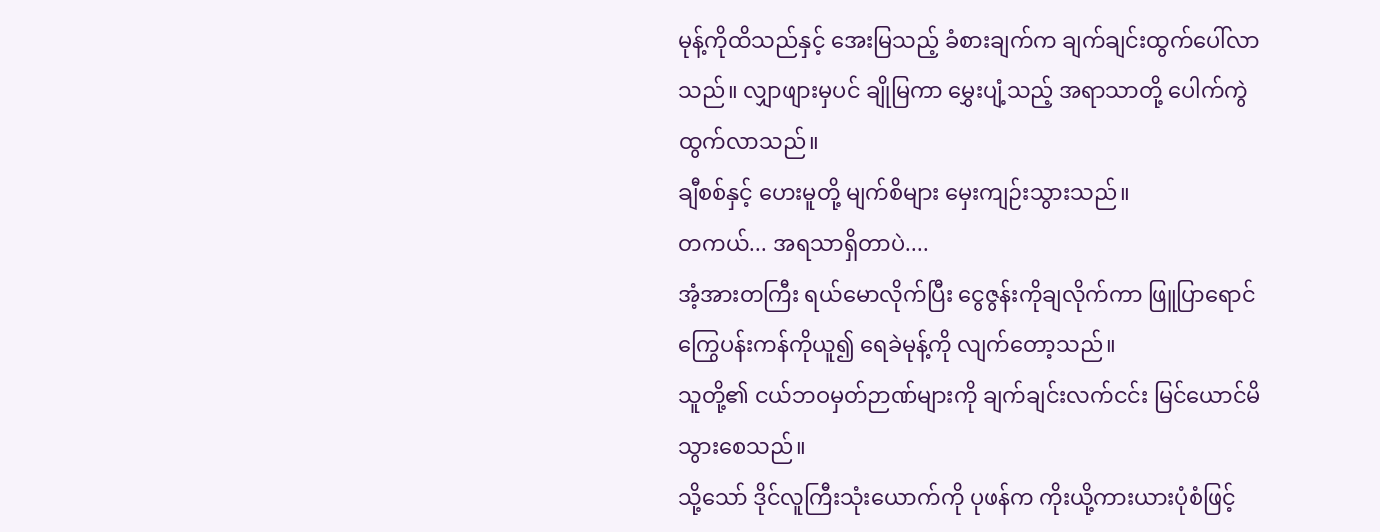မုန့်ကိုထိသည်နှင့် အေးမြသည့် ခံစားချက်က ချက်ချင်းထွက်ပေါ်လာသည်။ လျှာဖျားမှပင် ချိုမြကာ မွှေးပျံ့သည့် အရာသာတို့ ပေါက်ကွဲထွက်လာသည်။
ချီစစ်နှင့် ဟေးမူတို့ မျက်စိများ မှေးကျဉ်းသွားသည်။
တကယ်... အရသာရှိတာပဲ....
အံ့အားတကြီး ရယ်မောလိုက်ပြီး ငွေဇွန်းကိုချလိုက်ကာ ဖြူပြာရောင် ကြွေပန်းကန်ကိုယူ၍ ရေခဲမုန့်ကို လျက်တော့သည်။
သူတို့၏ ငယ်ဘဝမှတ်ဉာဏ်များကို ချက်ချင်းလက်ငင်း မြင်ယောင်မိသွားစေသည်။
သို့သော် ဒိုင်လူကြီးသုံးယောက်ကို ပုဖန်က ကိုးယို့ကားယားပုံစံဖြင့်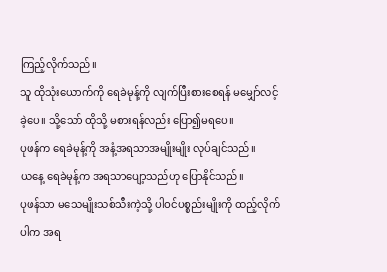ကြည့်လိုက်သည်။
သူ ထိုသုံးယောက်ကို ရေခဲမုန့်ကို လျက်ပြီးစားစေရန် မမျှော်လင့်ခဲ့ပေ။ သို့သော် ထိုသို့ မစားရန်လည်း ပြော၍မရပေ။
ပုဖန်က ရေခဲမုန့်ကို အနံ့အရသာအမျိုးမျိုး လုပ်ချင်သည်။
ယနေ့ ရေခဲမုန့်က အရသာပျော့သည်ဟု ပြောနိုင်သည်။
ပုဖန်သာ မသေမျိုးသစ်သီးကဲ့သို့ ပါဝင်ပစ္စည်းမျိုးကို ထည့်လိုက်ပါက အရ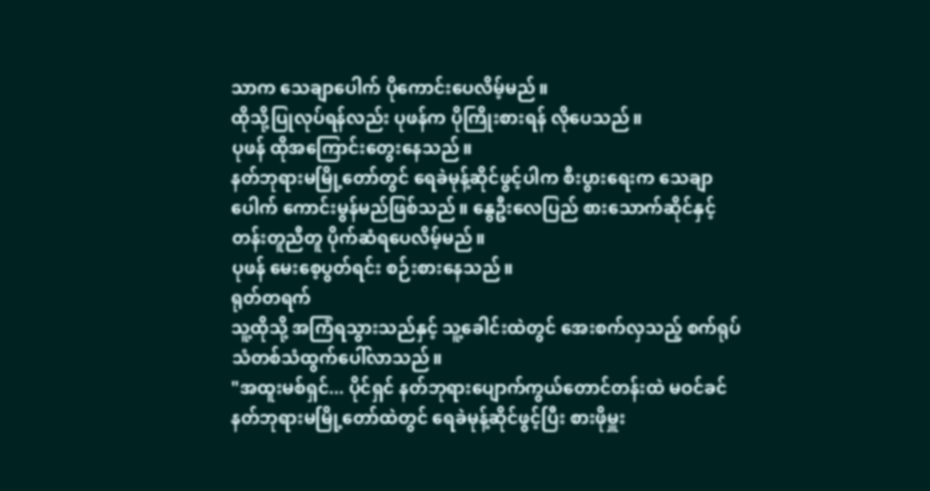သာက သေချာပေါက် ပိုကောင်းပေလိမ့်မည်။
ထိုသို့ပြုလုပ်ရန်လည်း ပုဖန်က ပိုကြိုးစားရန် လိုပေသည်။
ပုဖန် ထိုအကြောင်းတွေးနေသည်။
နတ်ဘုရားမမြို့တော်တွင် ရေခဲမုန့်ဆိုင်ဖွင့်ပါက စီးပွားရေးက သေချာပေါက် ကောင်းမွန်မည်ဖြစ်သည်။ နွေဦးလေပြည် စားသောက်ဆိုင်နှင့် တန်းတူညီတူ ပိုက်ဆံရပေလိမ့်မည်။
ပုဖန် မေးစေ့ပွတ်ရင်း စဉ်းစားနေသည်။
ရုတ်တရက်
သူ့ထိုသို့ အကြံရသွားသည်နှင့် သူ့ခေါင်းထဲတွင် အေးစက်လှသည့် စက်ရုပ်သံတစ်သံထွက်ပေါ်လာသည်။
"အထူးမစ်ရှင်... ပိုင်ရှင် နတ်ဘုရားပျောက်ကွယ်တောင်တန်းထဲ မဝင်ခင် နတ်ဘုရားမမြို့တော်ထဲတွင် ရေခဲမုန့်ဆိုင်ဖွင့်ပြီး စားဖိုမှူး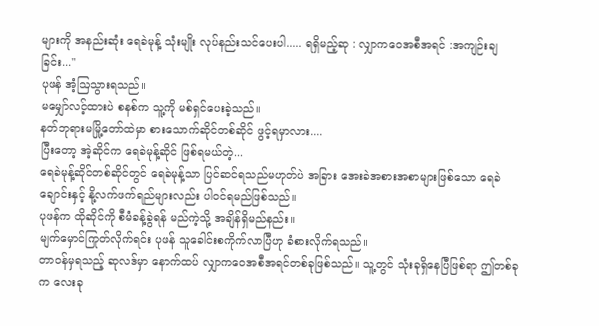များကို အနည်းဆုံး ရေခဲမုန့် သုံးမျိုး လုပ်နည်းသင်ပေးပါ..... ရရှိမည့်ဆု : လျှာကဝေအစီအရင် :အကျဉ်းချခြင်း..."
ပုဖန် အံ့ဩသွားရသည်။
မမျှော်လင့်ထားပဲ စနစ်က သူ့ကို မစ်ရှင်ပေးခဲ့သည်။
နတ်ဘုရားမမြို့တော်ထဲမှာ စားသောက်ဆိုင်တစ်ဆိုင် ဖွင့်ရမှာလား....
ပြီးတော့ အဲ့ဆိုင်က ရေခဲမုန့်ဆိုင် ဖြစ်ရမယ်တဲ့...
ရေခဲမုန့်ဆိုင်တစ်ဆိုင်တွင် ရေခဲမုန့်သာ ပြင်ဆင်ရသည်မဟုတ်ပဲ အခြား အေးခဲအစားအစာများဖြစ်သော ရေခဲချောင်းနှင့် နို့လက်ဖက်ရည်များလည်း ပါဝင်ရမည်ဖြစ်သည်။
ပုဖန်က ထိုဆိုင်ကို စီမံခန့်ခွဲရန် မည်ကဲ့သို့ အချိန်ရှိမည်နည်း။
မျက်မှောင်ကြုတ်လိုက်ရင်း ပုဖန် သူခေါင်းစကိုက်လာပြီဟု ခံစားလိုက်ရသည်။
တာဝန်မှရသည့် ဆုလဒ်မှာ နောက်ထပ် လျှာကဝေအစီအရင်တစ်ခုဖြစ်သည်။ သူ့တွင် သုံးခုရှိနေပြီဖြစ်ရာ ဤတစ်ခုက လေးခု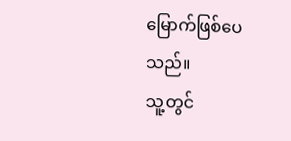မြောက်ဖြစ်ပေသည်။
သူ့တွင်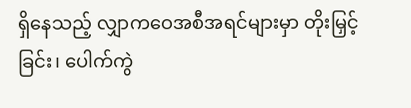ရှိနေသည့် လျှာကဝေအစီအရင်များမှာ တိုးမြှင့်ခြင်း၊ ပေါက်ကွဲ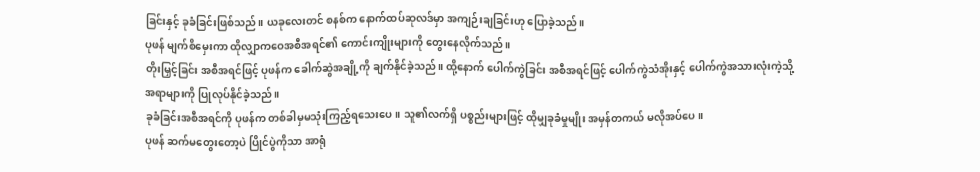ခြင်းနှင့် ခုခံခြင်းဖြစ်သည်။ ယခုလေးတင် စနစ်က နောက်ထပ်ဆုလဒ်မှာ အကျဉ်းချခြင်းဟု ပြောခဲ့သည်။
ပုဖန် မျက်စိမှေးကာ ထိုလျှာကဝေအစီအရင်၏ ကောင်းကျိုးများကို တွေးနေလိုက်သည်။
တိုးမြှင့်ခြင်း အစီအရင်ဖြင့် ပုဖန်က ခေါက်ဆွဲအချို့ကို ချက်နိုင်ခဲ့သည်။ ထို့နောက် ပေါက်ကွဲခြင်း အစီအရင်ဖြင့် ပေါက်ကွဲသံအိုးနှင့် ပေါက်ကွဲအသားလုံးကဲ့သို့ အရာများကို ပြုလုပ်နိုင်ခဲ့သည်။
ခုခံခြင်းအစီအရင်ကို ပုဖန်က တစ်ခါမှမသုံးကြည့်ရသေးပေ။ သူ၏လက်ရှိ ပစ္စည်းများဖြင့် ထိုမျှခုခံမှုမျိုး အမှန်တကယ် မလိုအပ်ပေ။
ပုဖန် ဆက်မတွေးတော့ပဲ ပြိုင်ပွဲကိုသာ အာရုံ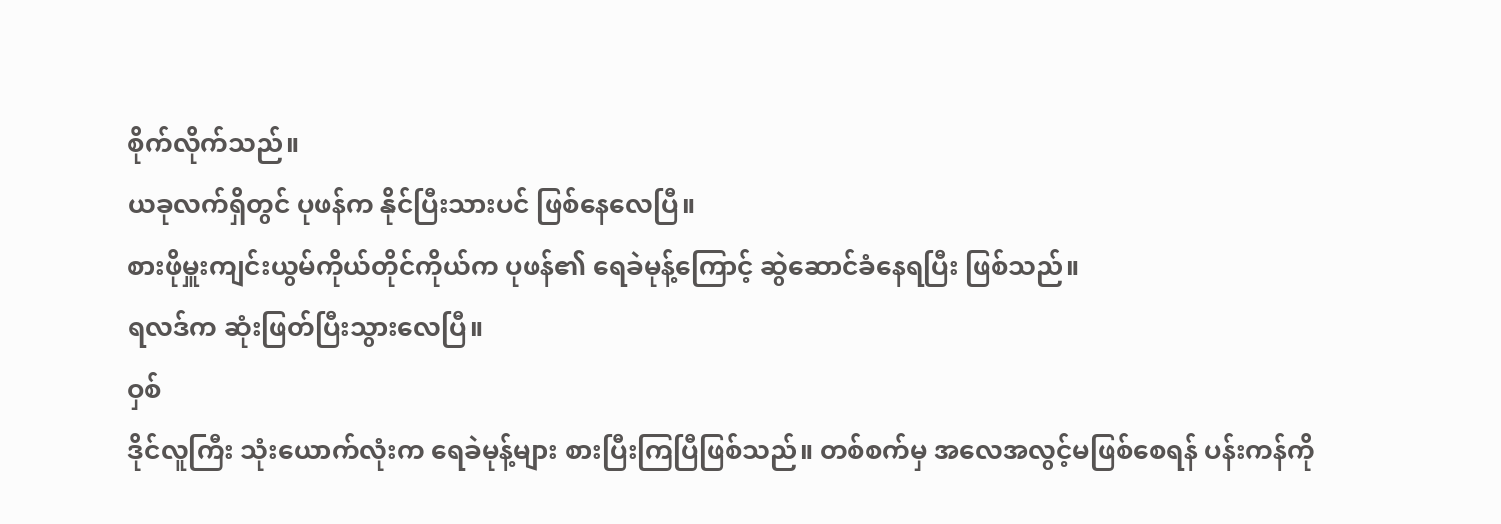စိုက်လိုက်သည်။
ယခုလက်ရှိတွင် ပုဖန်က နိုင်ပြီးသားပင် ဖြစ်နေလေပြီ။
စားဖိုမှူးကျင်းယွမ်ကိုယ်တိုင်ကိုယ်က ပုဖန်၏ ရေခဲမုန့်ကြောင့် ဆွဲဆောင်ခံနေရပြီး ဖြစ်သည်။
ရလဒ်က ဆုံးဖြတ်ပြီးသွားလေပြီ။
ဝှစ်
ဒိုင်လူကြီး သုံးယောက်လုံးက ရေခဲမုန့်များ စားပြီးကြပြီဖြစ်သည်။ တစ်စက်မှ အလေအလွင့်မဖြစ်စေရန် ပန်းကန်ကို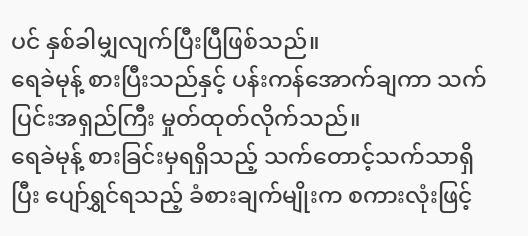ပင် နှစ်ခါမျှလျက်ပြီးပြီဖြစ်သည်။
ရေခဲမုန့် စားပြီးသည်နှင့် ပန်းကန်အောက်ချကာ သက်ပြင်းအရှည်ကြီး မှုတ်ထုတ်လိုက်သည်။
ရေခဲမုန့် စားခြင်းမှရရှိသည့် သက်တောင့်သက်သာရှိပြီး ပျော်ရွှင်ရသည့် ခံစားချက်မျိုးက စကားလုံးဖြင့်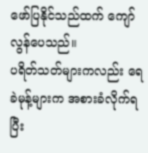ဖော်ပြနိုင်သည်ထက် ကျော်လွန်ပေသည်။
ပရိတ်သတ်များကလည်း ရေခဲမုန့်များက အစားခံလိုက်ရပြီး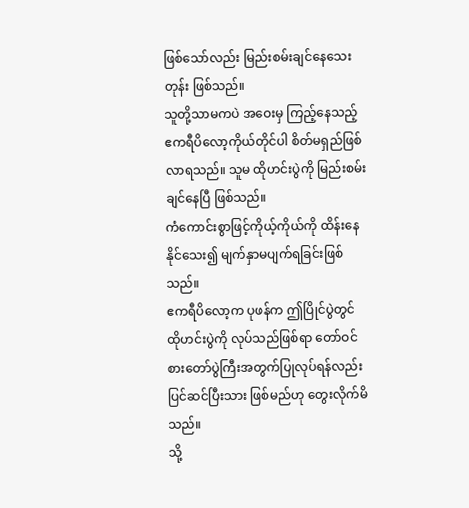ဖြစ်သော်လည်း မြည်းစမ်းချင်နေသေးတုန်း ဖြစ်သည်။
သူတို့သာမကပဲ အဝေးမှ ကြည့်နေသည့် ဧကရီပိလော့ကိုယ်တိုင်ပါ စိတ်မရှည်ဖြစ်လာရသည်။ သူမ ထိုဟင်းပွဲကို မြည်းစမ်းချင်နေပြီ ဖြစ်သည်။
ကံကောင်းစွာဖြင့်ကိုယ့်ကိုယ်ကို ထိန်းနေနိုင်သေး၍ မျက်နှာမပျက်ရခြင်းဖြစ်သည်။
ဧကရီပိလော့က ပုဖန်က ဤပြိုင်ပွဲတွင် ထိုဟင်းပွဲကို လုပ်သည်ဖြစ်ရာ တော်ဝင်စားတော်ပွဲကြီးအတွက်ပြုလုပ်ရန်လည်း ပြင်ဆင်ပြီးသား ဖြစ်မည်ဟု တွေးလိုက်မိသည်။
သို့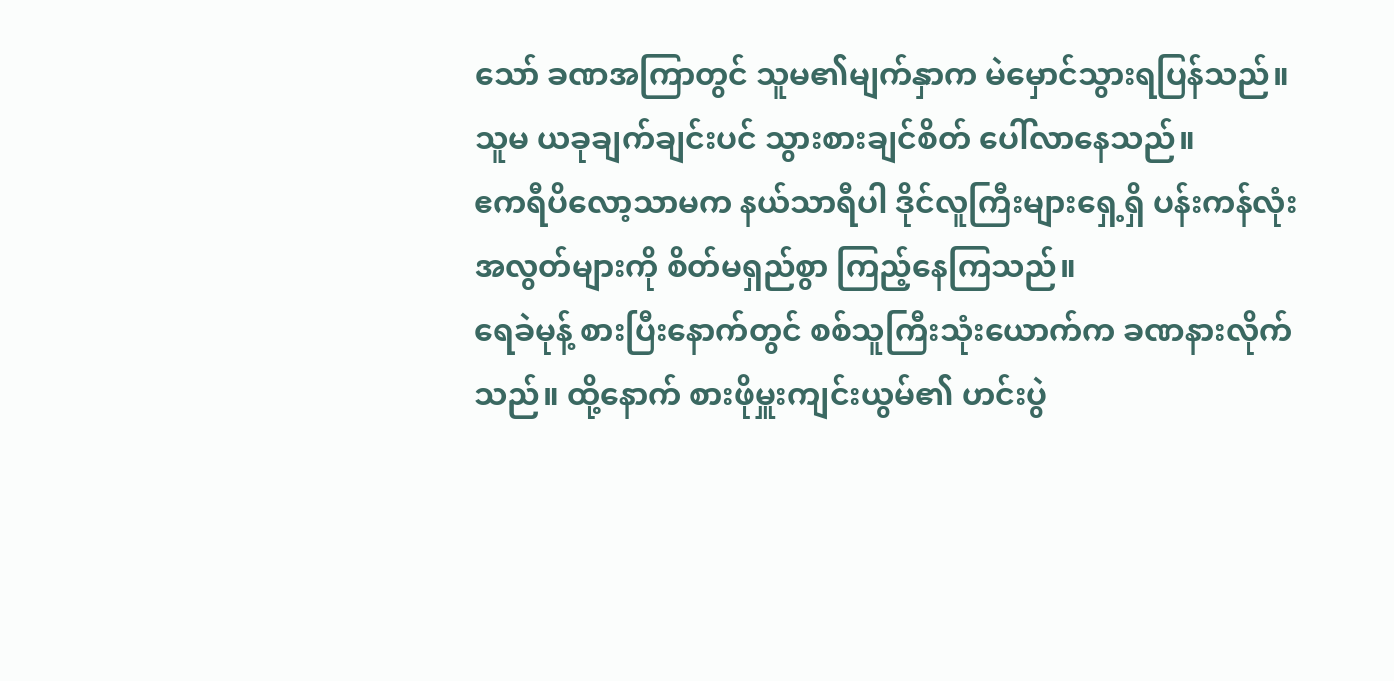သော် ခဏအကြာတွင် သူမ၏မျက်နှာက မဲမှောင်သွားရပြန်သည်။
သူမ ယခုချက်ချင်းပင် သွားစားချင်စိတ် ပေါ်လာနေသည်။
ဧကရီပိလော့သာမက နယ်သာရီပါ ဒိုင်လူကြီးများရှေ့ရှိ ပန်းကန်လုံး အလွတ်များကို စိတ်မရှည်စွာ ကြည့်နေကြသည်။
ရေခဲမုန့် စားပြီးနောက်တွင် စစ်သူကြီးသုံးယောက်က ခဏနားလိုက်သည်။ ထို့နောက် စားဖိုမှူးကျင်းယွမ်၏ ဟင်းပွဲ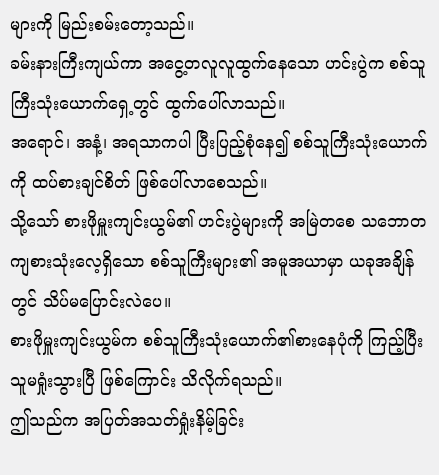များကို မြည်းစမ်းတော့သည်။
ခမ်းနားကြီးကျယ်ကာ အငွေ့တလူလူထွက်နေသော ဟင်းပွဲက စစ်သူကြီးသုံးယောက်ရှေ့တွင် ထွက်ပေါ်လာသည်။
အရောင်၊ အနံ့၊ အရသာကပါ ပြီးပြည့်စုံနေ၍ စစ်သူကြီးသုံးယောက်ကို ထပ်စားချင်စိတ် ဖြစ်ပေါ်လာစေသည်။
သို့သော် စားဖိုမှူးကျင်းယွမ်၏ ဟင်းပွဲများကို အမြဲတစေ သဘောတကျစားသုံးလေ့ရှိသော စစ်သူကြီးများ၏ အမူအယာမှာ ယခုအချိန်တွင် သိပ်မပြောင်းလဲပေ။
စားဖိုမှူးကျင်းယွမ်က စစ်သူကြီးသုံးယောက်၏စားနေပုံကို ကြည့်ပြီး သူမရှုံးသွားပြီ ဖြစ်ကြောင်း သိလိုက်ရသည်။
ဤသည်က အပြတ်အသတ်ရှုံးနိမ့်ခြင်း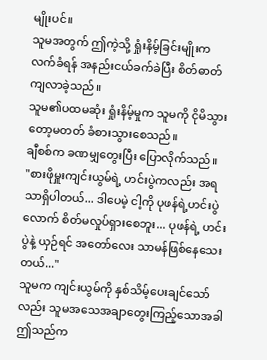မျိုးပင်။
သူမအတွက် ဤကဲ့သို့ ရှုံးနိမ့်ခြင်းမျိုးက လက်ခံရန် အနည်းငယ်ခက်ခဲပြီး စိတ်ဓာတ်ကျလာခဲ့သည်။
သူမ၏ပထမဆုံး ရှုံးနိမ့်မှုက သူမကို ငိုမိသွားတော့မတတ် ခံစားသွားစေသည်။
ချီစစ်က ခဏမျှတွေးပြီး ပြောလိုက်သည်။
"စားဖိုမှူးကျင်းယွမ်ရဲ့ ဟင်းပွဲကလည်း အရသာရှိပါတယ်... ဒါပေမဲ့ ငါ့ကို ပုဖန်ရဲ့ဟင်းပွဲလောက် စိတ်မလှုပ်ရှားစေဘူး... ပုဖန်ရဲ့ ဟင်းပွဲနဲ့ ယှဉ်ရင် အတော်လေး သာမန်ဖြစ်နေသေးတယ်..."
သူမက ကျင်းယွမ်ကို နှစ်သိမ့်ပေးချင်သော်လည်း သူမအသေအချာတွေးကြည့်သောအခါ ဤသည်က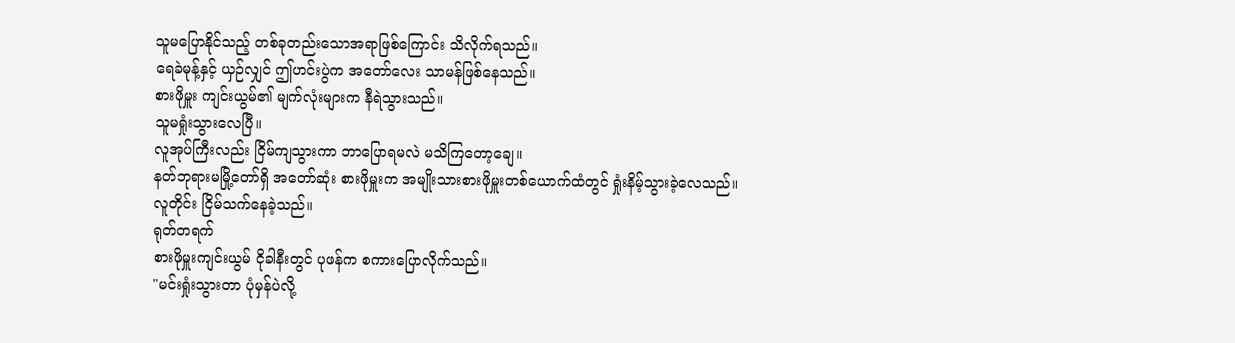သူမပြောနိုင်သည့် တစ်ခုတည်းသောအရာဖြစ်ကြောင်း သိလိုက်ရသည်။
ရေခဲမုန့်နှင့် ယှဉ်လျှင် ဤဟင်းပွဲက အတော်လေး သာမန်ဖြစ်နေသည်။
စားဖိုမှူး ကျင်းယွမ်၏ မျက်လုံးများက နီရဲသွားသည်။
သူမရှုံးသွားလေပြီ။
လူအုပ်ကြီးလည်း ငြိမ်ကျသွားကာ ဘာပြောရမလဲ မသိကြတော့ချေ။
နတ်ဘုရားမမြို့တော်ရှိ အတော်ဆုံး စားဖိုမှူးက အမျိုးသားစားဖိုမှူးတစ်ယောက်ထံတွင် ရှုံးနိမ့်သွားခဲ့လေသည်။
လူတိုင်း ငြိမ်သက်နေခဲ့သည်။
ရုတ်တရက်
စားဖိုမှူးကျင်းယွမ် ငိုခါနီးတွင် ပုဖန်က စကားပြောလိုက်သည်။
"မင်းရှုံးသွားတာ ပုံမှန်ပဲလို့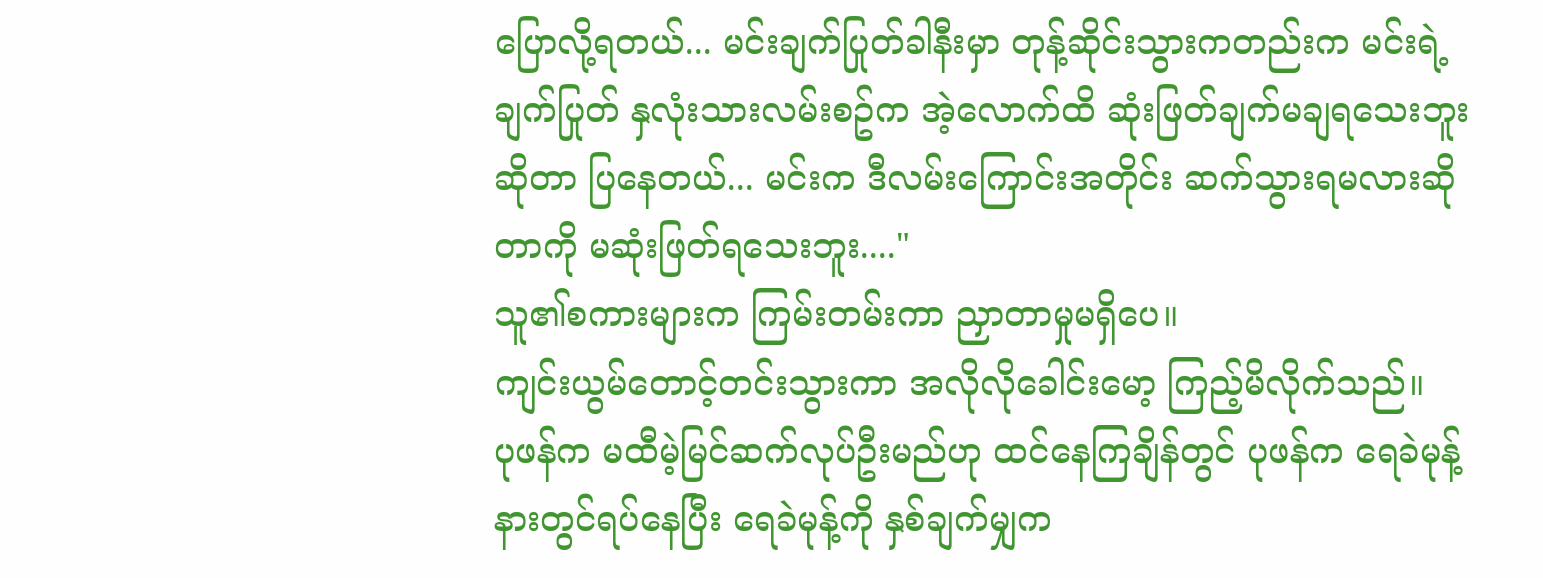ပြောလို့ရတယ်... မင်းချက်ပြုတ်ခါနီးမှာ တုန့်ဆိုင်းသွားကတည်းက မင်းရဲ့ ချက်ပြုတ် နှလုံးသားလမ်းစဥ်က အဲ့လောက်ထိ ဆုံးဖြတ်ချက်မချရသေးဘူးဆိုတာ ပြနေတယ်... မင်းက ဒီလမ်းကြောင်းအတိုင်း ဆက်သွားရမလားဆိုတာကို မဆုံးဖြတ်ရသေးဘူး...."
သူ၏စကားများက ကြမ်းတမ်းကာ ညှာတာမှုမရှိပေ။
ကျင်းယွမ်တောင့်တင်းသွားကာ အလိုလိုခေါင်းမော့ ကြည့်မိလိုက်သည်။
ပုဖန်က မထီမဲ့မြင်ဆက်လုပ်ဦးမည်ဟု ထင်နေကြချိန်တွင် ပုဖန်က ရေခဲမုန့်နားတွင်ရပ်နေပြီး ရေခဲမုန့်ကို နှစ်ချက်မျှက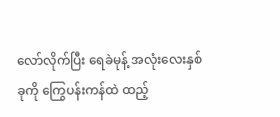လော်လိုက်ပြီး ရေခဲမုန့် အလုံးလေးနှစ်ခုကို ကြွေပန်းကန်ထဲ ထည့်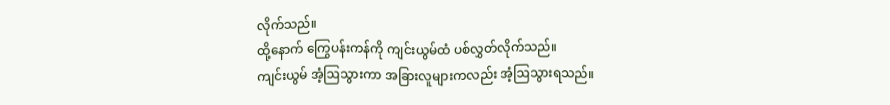လိုက်သည်။
ထို့နောက် ကြွေပန်းကန်ကို ကျင်းယွမ်ထံ ပစ်လွှတ်လိုက်သည်။
ကျင်းယွမ် အံ့ဩသွားကာ အခြားလူများကလည်း အံ့ဩသွားရသည်။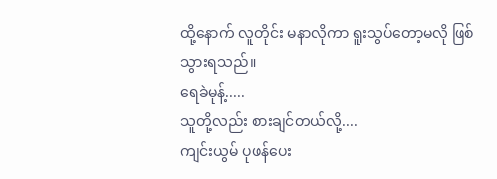ထို့နောက် လူတိုင်း မနာလိုကာ ရူးသွပ်တော့မလို ဖြစ်သွားရသည်။
ရေခဲမုန့်.....
သူတို့လည်း စားချင်တယ်လို့....
ကျင်းယွမ် ပုဖန်ပေး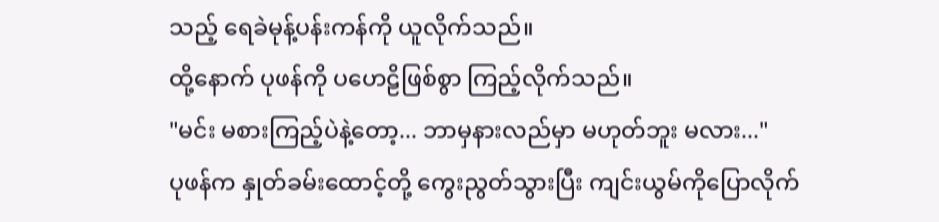သည့် ရေခဲမုန့်ပန်းကန်ကို ယူလိုက်သည်။
ထို့နောက် ပုဖန်ကို ပဟေဠိဖြစ်စွာ ကြည့်လိုက်သည်။
"မင်း မစားကြည့်ပဲနဲ့တော့... ဘာမှနားလည်မှာ မဟုတ်ဘူး မလား..."
ပုဖန်က နှုတ်ခမ်းထောင့်တို့ ကွေးညွတ်သွားပြီး ကျင်းယွမ်ကိုပြောလိုက်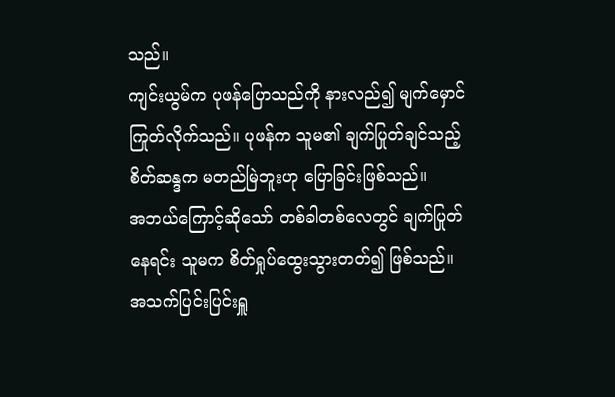သည်။
ကျင်းယွမ်က ပုဖန်ပြောသည်ကို နားလည်၍ မျက်မှောင်ကြုတ်လိုက်သည်။ ပုဖန်က သူမ၏ ချက်ပြုတ်ချင်သည့် စိတ်ဆန္ဒက မတည်မြဲဘူးဟု ပြောခြင်းဖြစ်သည်။
အဘယ်ကြောင့်ဆိုသော် တစ်ခါတစ်လေတွင် ချက်ပြုတ်နေရင်း သူမက စိတ်ရှုပ်ထွေးသွားတတ်၍ ဖြစ်သည်။
အသက်ပြင်းပြင်းရှူ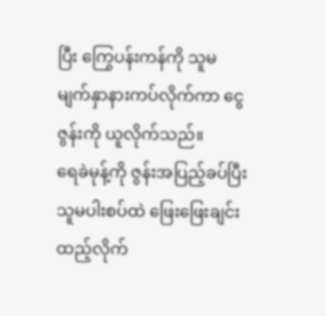ပြီး ကြွေပန်းကန်ကို သူမ မျက်နှာနားကပ်လိုက်ကာ ငွေဇွန်းကို ယူလိုက်သည်။
ရေခဲမုန့်ကို ဇွန်းအပြည့်ခပ်ပြီး သူမပါးစပ်ထဲ ဖြေးဖြေးချင်း ထည့်လိုက်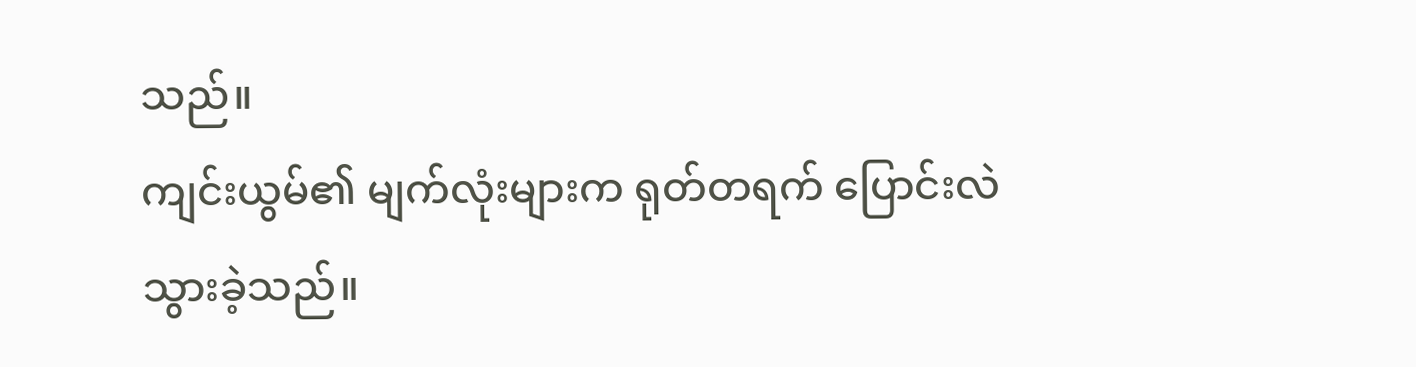သည်။
ကျင်းယွမ်၏ မျက်လုံးများက ရုတ်တရက် ပြောင်းလဲသွားခဲ့သည်။